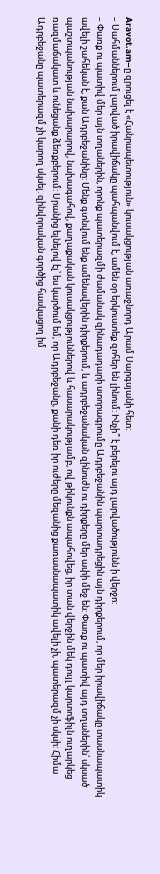Aravot.am–ը զրուցել է «Հանրապետություն» կուսակցության առաջնորդ Արամ Սարգսյանի հետ:
– Սահմաններում լարված իրավիճակը պահպանվում է, ամեն օր երկուստեք զոհեր են լինում: Ինչի՞ է բերելու այդ լարվածությունն ի վերջո:
– Փառք ու պատիվ մեր այն տղաներին, որոնք պատերազմի ժամանակ զինադադարի ստորագրումը Ադրբեջանին պարտադրեցին այն դիրքերում, որ մեր իրավիճակը տասնապատիկ ավելի շահեկան է, քան Ադրբեջանինը: Մենք գտնվում ենք ամենավերին դիրքերում, և ադրբեջանական զինուժն ու դիրքերը մեր ափի մեջ են: Փառք ու պատիվ այդ տղաներին՝ սկսած պաշտպանության նախարարով, նախագահով, քաղաքական կուսակցություններով և հասարակությամբ, ով թիկունքն ապահովեց, իր տան վերջին մեկ դույլ կարտոֆիլն ուղարկեց ռազմաճակատ և ունեցանք ձեռքբերում: Սրանից ելնելով էլ՝ ես կարծում եմ, որ Ադրբեջանը, քանի դեռ իր ուժերը մեզանից քառասնապատիկ ավելի չի, պատերազմ չի սկսի: Հիմա Ադրբեջանը պատերազմ չի կարող սկսել. զինվորական գործից հասկացող իմ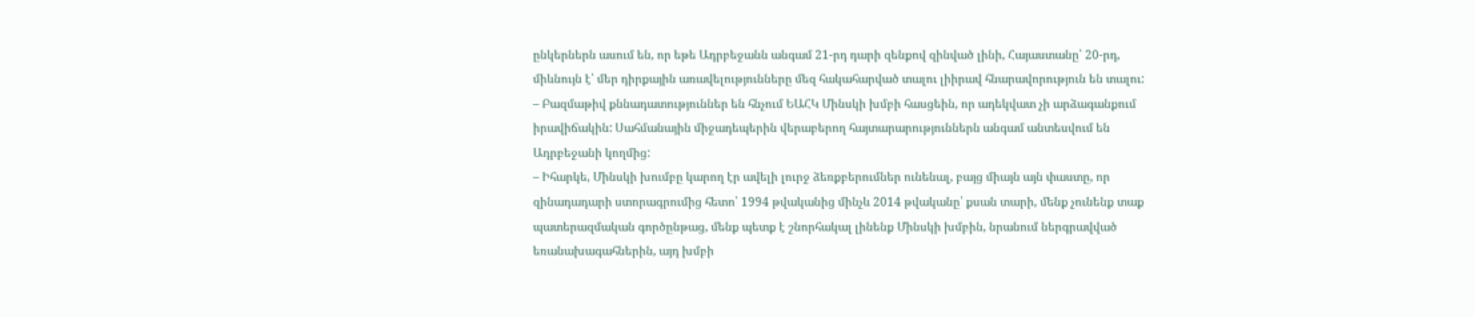ընկերներն ասում են, որ եթե Ադրբեջանն անգամ 21-րդ դարի զենքով զինված լինի, Հայաստանը՝ 20-րդ, միևնույն է՝ մեր դիրքային առավելությունները մեզ հակահարված տալու լիիրավ հնարավորություն են տալու:
– Բազմաթիվ քննադատություններ են հնչում ԵԱՀԿ Մինսկի խմբի հասցեին, որ ադեկվատ չի արձագանքում իրավիճակին: Սահմանային միջադեպերին վերաբերող հայտարարություններն անգամ անտեսվում են Ադրբեջանի կողմից:
– Իհարկե, Մինսկի խումբը կարող էր ավելի լուրջ ձեռքբերումներ ունենալ, բայց միայն այն փաստը, որ զինադադարի ստորագրումից հետո՝ 1994 թվականից մինչև 2014 թվականը՝ քսան տարի, մենք չունենք տաք պատերազմական գործընթաց, մենք պետք է շնորհակալ լինենք Մինսկի խմբին, նրանում ներգրավված եռանախագահներին, այդ խմբի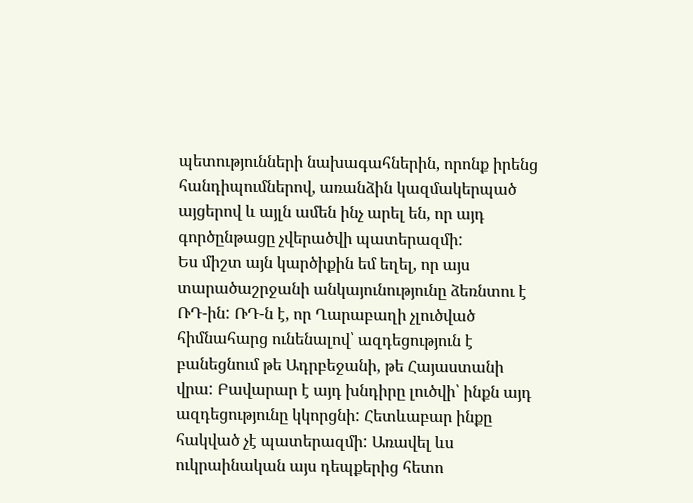պետությունների նախագահներին, որոնք իրենց հանդիպումներով, առանձին կազմակերպած այցերով և այլն ամեն ինչ արել են, որ այդ գործընթացը չվերածվի պատերազմի:
Ես միշտ այն կարծիքին եմ եղել, որ այս տարածաշրջանի անկայունությունը ձեռնտու է ՌԴ-ին: ՌԴ-ն է, որ Ղարաբաղի չլուծված հիմնահարց ունենալով՝ ազդեցություն է բանեցնում թե Ադրբեջանի, թե Հայաստանի վրա: Բավարար է այդ խնդիրը լուծվի՝ ինքն այդ ազդեցությունը կկորցնի: Հետևաբար ինքը հակված չէ պատերազմի: Առավել ևս ուկրաինական այս դեպքերից հետո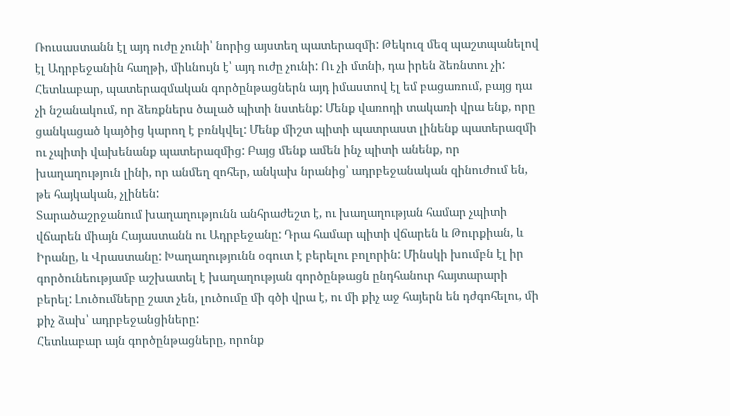Ռուսաստանն էլ այդ ուժը չունի՝ նորից այստեղ պատերազմի: Թեկուզ մեզ պաշտպանելով էլ Ադրբեջանին հաղթի, միևնույն է՝ այդ ուժը չունի: Ու չի մտնի, դա իրեն ձեռնտու չի: Հետևաբար, պատերազմական գործընթացներն այդ իմաստով էլ եմ բացառում, բայց դա չի նշանակում, որ ձեռքներս ծալած պիտի նստենք: Մենք վառոդի տակառի վրա ենք, որը ցանկացած կայծից կարող է բռնկվել: Մենք միշտ պիտի պատրաստ լինենք պատերազմի ու չպիտի վախենանք պատերազմից: Բայց մենք ամեն ինչ պիտի անենք, որ խաղաղություն լինի, որ անմեղ զոհեր, անկախ նրանից՝ ադրբեջանական զինուժում են, թե հայկական, չլինեն:
Տարածաշրջանում խաղաղությունն անհրաժեշտ է, ու խաղաղության համար չպիտի վճարեն միայն Հայաստանն ու Ադրբեջանը: Դրա համար պիտի վճարեն և Թուրքիան, և Իրանը, և Վրաստանը: Խաղաղությունն օգուտ է բերելու բոլորին: Մինսկի խումբն էլ իր գործունեությամբ աշխատել է խաղաղության գործընթացն ընդհանուր հայտարարի բերել: Լուծումները շատ չեն, լուծումը մի գծի վրա է, ու մի քիչ աջ հայերն են դժգոհելու, մի քիչ ձախ՝ ադրբեջանցիները:
Հետևաբար այն գործընթացները, որոնք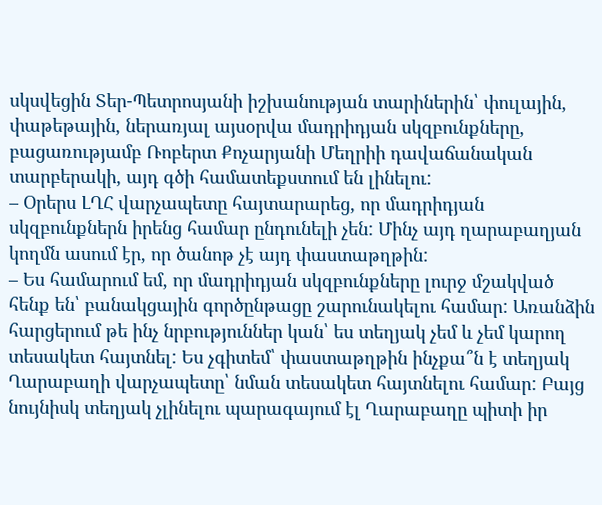սկսվեցին Տեր-Պետրոսյանի իշխանության տարիներին՝ փուլային, փաթեթային, ներառյալ այսօրվա մադրիդյան սկզբունքները, բացառությամբ Ռոբերտ Քոչարյանի Մեղրիի դավաճանական տարբերակի, այդ գծի համատեքստում են լինելու:
– Օրերս ԼՂՀ վարչապետը հայտարարեց, որ մադրիդյան սկզբունքներն իրենց համար ընդունելի չեն: Մինչ այդ ղարաբաղյան կողմն ասում էր, որ ծանոթ չէ այդ փաստաթղթին:
– Ես համարում եմ, որ մադրիդյան սկզբունքները լուրջ մշակված հենք են՝ բանակցային գործընթացը շարունակելու համար: Առանձին հարցերում թե ինչ նրբություններ կան՝ ես տեղյակ չեմ և չեմ կարող տեսակետ հայտնել: Ես չգիտեմ՝ փաստաթղթին ինչքա՞ն է տեղյակ Ղարաբաղի վարչապետը՝ նման տեսակետ հայտնելու համար: Բայց նույնիսկ տեղյակ չլինելու պարագայում էլ Ղարաբաղը պիտի իր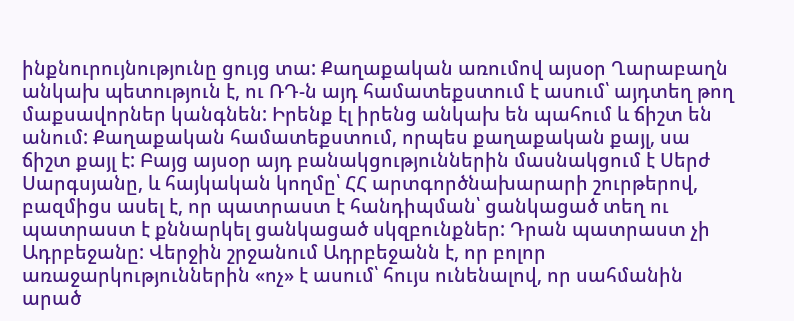ինքնուրույնությունը ցույց տա: Քաղաքական առումով այսօր Ղարաբաղն անկախ պետություն է, ու ՌԴ-ն այդ համատեքստում է ասում՝ այդտեղ թող մաքսավորներ կանգնեն: Իրենք էլ իրենց անկախ են պահում և ճիշտ են անում: Քաղաքական համատեքստում, որպես քաղաքական քայլ, սա ճիշտ քայլ է: Բայց այսօր այդ բանակցություններին մասնակցում է Սերժ Սարգսյանը, և հայկական կողմը՝ ՀՀ արտգործնախարարի շուրթերով, բազմիցս ասել է, որ պատրաստ է հանդիպման՝ ցանկացած տեղ ու պատրաստ է քննարկել ցանկացած սկզբունքներ: Դրան պատրաստ չի Ադրբեջանը: Վերջին շրջանում Ադրբեջանն է, որ բոլոր առաջարկություններին «ոչ» է ասում՝ հույս ունենալով, որ սահմանին արած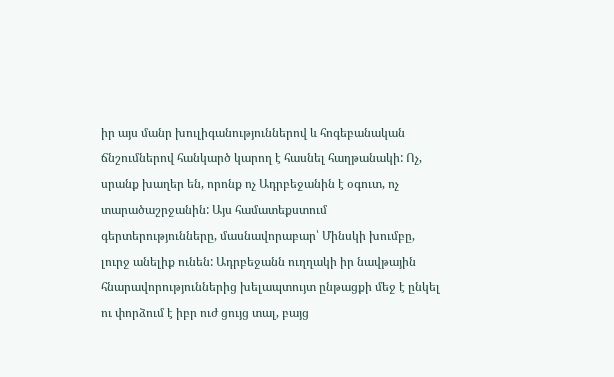իր այս մանր խուլիգանություններով և հոգեբանական ճնշումներով հանկարծ կարող է հասնել հաղթանակի: Ոչ, սրանք խաղեր են, որոնք ոչ Ադրբեջանին է օգուտ, ոչ տարածաշրջանին: Այս համատեքստում գերտերությունները, մասնավորաբար՝ Մինսկի խումբը, լուրջ անելիք ունեն: Ադրբեջանն ուղղակի իր նավթային հնարավորություններից խելապտույտ ընթացքի մեջ է ընկել ու փորձում է իբր ուժ ցույց տալ, բայց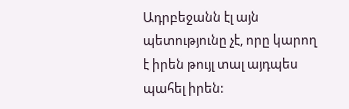Ադրբեջանն էլ այն պետությունը չէ, որը կարող է իրեն թույլ տալ այդպես պահել իրեն: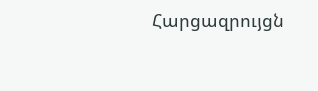Հարցազրույցն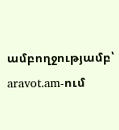ամբողջությամբ՝ aravot.am-ում